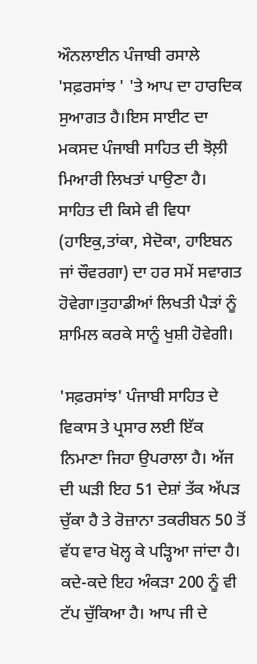ਔਨਲਾਈਨ ਪੰਜਾਬੀ ਰਸਾਲੇ 'ਸਫ਼ਰਸਾਂਝ ' 'ਤੇ ਆਪ ਦਾ ਹਾਰਦਿਕ ਸੁਆਗਤ ਹੈ।ਇਸ ਸਾਈਟ ਦਾ ਮਕਸਦ ਪੰਜਾਬੀ ਸਾਹਿਤ ਦੀ ਝੋਲ਼ੀ ਮਿਆਰੀ ਲਿਖਤਾਂ ਪਾਉਣਾ ਹੈ। ਸਾਹਿਤ ਦੀ ਕਿਸੇ ਵੀ ਵਿਧਾ (ਹਾਇਕੁ,ਤਾਂਕਾ, ਸੇਦੋਕਾ, ਹਾਇਬਨ ਜਾਂ ਚੌਵਰਗਾ) ਦਾ ਹਰ ਸਮੇਂ ਸਵਾਗਤ ਹੋਵੇਗਾ।ਤੁਹਾਡੀਆਂ ਲਿਖਤੀ ਪੈੜਾਂ ਨੂੰ ਸ਼ਾਮਿਲ ਕਰਕੇ ਸਾਨੂੰ ਖੁਸ਼ੀ ਹੋਵੇਗੀ।

'ਸਫ਼ਰਸਾਂਝ' ਪੰਜਾਬੀ ਸਾਹਿਤ ਦੇ ਵਿਕਾਸ ਤੇ ਪ੍ਰਸਾਰ ਲਈ ਇੱਕ ਨਿਮਾਣਾ ਜਿਹਾ ਉਪਰਾਲਾ ਹੈ। ਅੱਜ ਦੀ ਘੜੀ ਇਹ 51 ਦੇਸ਼ਾਂ ਤੱਕ ਅੱਪੜ ਚੁੱਕਾ ਹੈ ਤੇ ਰੋਜ਼ਾਨਾ ਤਕਰੀਬਨ 50 ਤੋਂ ਵੱਧ ਵਾਰ ਖੋਲ੍ਹ ਕੇ ਪੜ੍ਹਿਆ ਜਾਂਦਾ ਹੈ। ਕਦੇ-ਕਦੇ ਇਹ ਅੰਕੜਾ 200 ਨੂੰ ਵੀ ਟੱਪ ਚੁੱਕਿਆ ਹੈ। ਆਪ ਜੀ ਦੇ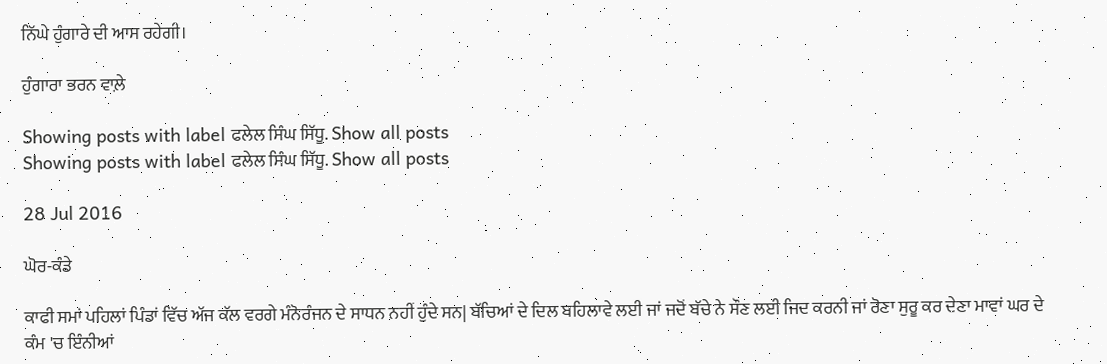ਨਿੱਘੇ ਹੁੰਗਾਰੇ ਦੀ ਆਸ ਰਹੇਗੀ।

ਹੁੰਗਾਰਾ ਭਰਨ ਵਾਲ਼ੇ

Showing posts with label ਫਲੇਲ ਸਿੰਘ ਸਿੱਧੂ. Show all posts
Showing posts with label ਫਲੇਲ ਸਿੰਘ ਸਿੱਧੂ. Show all posts

28 Jul 2016

ਘੋਰ-ਕੰਡੇ

ਕਾਫੀ ਸਮਾਂ ਪਹਿਲਾਂ ਪਿੰਡਾਂ ਵਿੱਚ ਅੱਜ ਕੱਲ ਵਰਗੇ ਮੰਨੋਰੰਜਨ ਦੇ ਸਾਧਨ ਨਹੀਂ ਹੁੰਦੇ ਸਨ| ਬੱਚਿਆਂ ਦੇ ਦਿਲ ਬਹਿਲਾਵੇ ਲਈ ਜਾਂ ਜਦੋਂ ਬੱਚੇ ਨੇ ਸੌਣ ਲਈ ਜਿਦ ਕਰਨੀ ਜਾਂ ਰੋਣਾ ਸੁਰੂ ਕਰ ਦੇਣਾ ਮਾਵਾਂ ਘਰ ਦੇ ਕੰਮ 'ਚ ਇੰਨੀਆਂ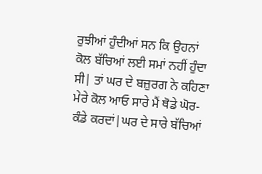ਰੁਝੀਆਂ ਹੁੰਦੀਆਂ ਸਨ ਕਿ ਉਹਨਾਂ ਕੋਲ ਬੱਚਿਆਂ ਲਈ ਸਮਾਂ ਨਹੀਂ ਹੁੰਦਾ ਸੀ| ਤਾਂ ਘਰ ਦੇ ਬਜ਼ੁਰਗ ਨੇ ਕਹਿਣਾ ਮੇਰੇ ਕੋਲ ਆਓ ਸਾਰੇ ਮੈਂ ਥੋਡੇ ਘੋਰ-ਕੰਡੇ ਕਰਦਾਂ|ਘਰ ਦੇ ਸਾਰੇ ਬੱਚਿਆਂ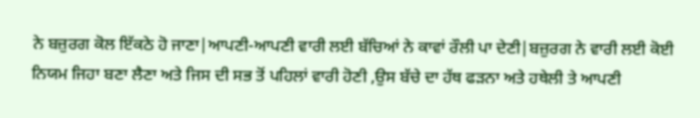ਨੇ ਬਜ਼ੁਰਗ ਕੋਲ ਇੱਕਠੇ ਹੋ ਜਾਣਾ|ਆਪਣੀ-ਆਪਣੀ ਵਾਰੀ ਲਈ ਬੱਚਿਆਂ ਨੇ ਕਾਵਾਂ ਰੌਲੀ ਪਾ ਦੇਣੀ|ਬਜ਼ੁਰਗ ਨੇ ਵਾਰੀ ਲਈ ਕੋਈ ਨਿਯਮ ਜਿਹਾ ਬਣਾ ਲੈਣਾ ਅਤੇ ਜਿਸ ਦੀ ਸਭ ਤੋਂ ਪਹਿਲਾਂ ਵਾਰੀ ਹੋਣੀ ,ਉਸ ਬੱਚੇ ਦਾ ਹੱਥ ਫੜਨਾ ਅਤੇ ਹਥੇਲੀ ਤੇ ਆਪਣੀ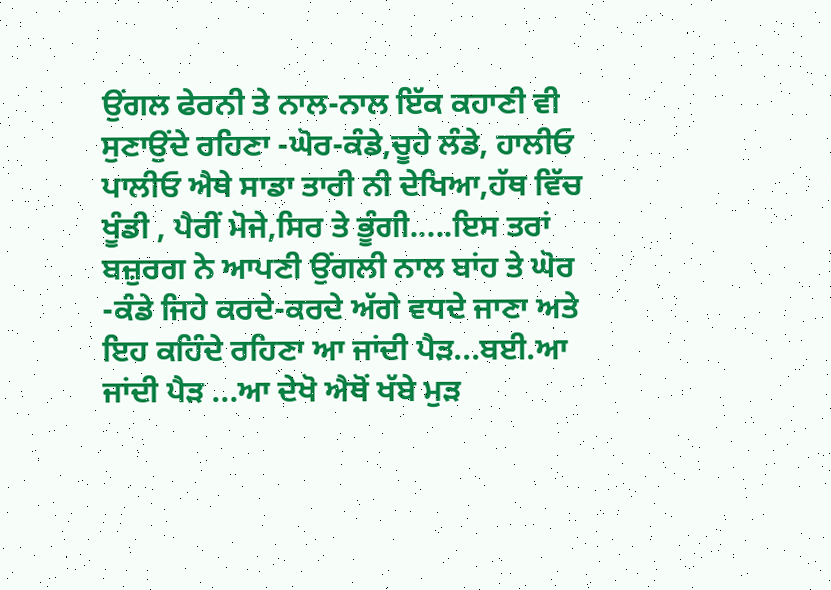ਉਂਗਲ ਫੇਰਨੀ ਤੇ ਨਾਲ-ਨਾਲ ਇੱਕ ਕਹਾਣੀ ਵੀ ਸੁਣਾਉਂਦੇ ਰਹਿਣਾ -ਘੋਰ-ਕੰਡੇ,ਚੂਹੇ ਲੰਡੇ, ਹਾਲੀਓ ਪਾਲੀਓ ਐਥੇ ਸਾਡਾ ਤਾਰੀ ਨੀ ਦੇਖਿਆ,ਹੱਥ ਵਿੱਚ ਖੂੰਡੀ , ਪੈਰੀਂ ਮੋਜੇ,ਸਿਰ ਤੇ ਭੂੰਗੀ.....ਇਸ ਤਰਾਂ ਬਜ਼ੁਰਗ ਨੇ ਆਪਣੀ ਉਂਗਲੀ ਨਾਲ ਬਾਂਹ ਤੇ ਘੋਰ -ਕੰਡੇ ਜਿਹੇ ਕਰਦੇ-ਕਰਦੇ ਅੱਗੇ ਵਧਦੇ ਜਾਣਾ ਅਤੇ ਇਹ ਕਹਿੰਦੇ ਰਹਿਣਾ ਆ ਜਾਂਦੀ ਪੈੜ...ਬਈ.ਆ ਜਾਂਦੀ ਪੈੜ ...ਆ ਦੇਖੋ ਐਥੋਂ ਖੱਬੇ ਮੁੜ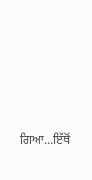ਗਿਆ...ਇੱਥੋਂ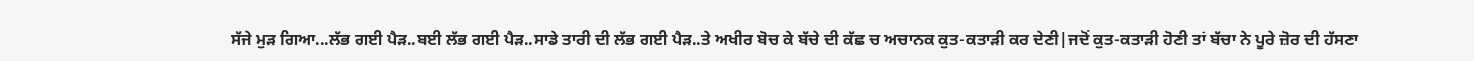ਸੱਜੇ ਮੁੜ ਗਿਆ...ਲੱਭ ਗਈ ਪੈੜ..ਬਈ ਲੱਭ ਗਈ ਪੈੜ..ਸਾਡੇ ਤਾਰੀ ਦੀ ਲੱਭ ਗਈ ਪੈੜ..ਤੇ ਅਖੀਰ ਬੋਚ ਕੇ ਬੱਚੇ ਦੀ ਕੱਛ ਚ ਅਚਾਨਕ ਕੁਤ-ਕਤਾੜੀ ਕਰ ਦੇਣੀ|ਜਦੋਂ ਕੁਤ-ਕਤਾੜੀ ਹੋਣੀ ਤਾਂ ਬੱਚਾ ਨੇ ਪੂਰੇ ਜ਼ੋਰ ਦੀ ਹੱਸਣਾ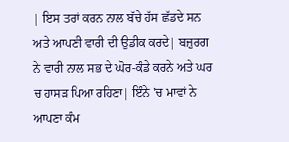| ਇਸ ਤਰਾਂ ਕਰਨ ਨਾਲ ਬੱਚੇ ਹੱਸ ਛੱਡਦੇ ਸਨ ਅਤੇ ਆਪਣੀ ਵਾਰੀ ਦੀ ਉਡੀਕ ਕਰਦੇ| ਬਜ਼ੁਰਗ ਨੇ ਵਾਰੀ ਨਾਲ ਸਭ ਦੇ ਘੋਰ-ਕੰਡੇ ਕਰਨੇ ਅਤੇ ਘਰ ਚ ਹਾਸੜ ਪਿਆ ਰਹਿਣਾ| ਇੰਨੇ 'ਚ ਮਾਵਾਂ ਨੇ ਆਪਣਾ ਕੰਮ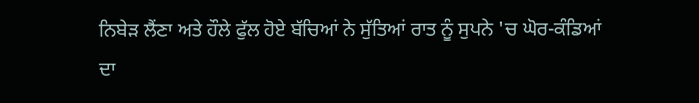ਨਿਬੇੜ ਲੈਂਣਾ ਅਤੇ ਹੌਲੇ ਫੁੱਲ ਹੋਏ ਬੱਚਿਆਂ ਨੇ ਸੁੱਤਿਆਂ ਰਾਤ ਨੂੰ ਸੁਪਨੇ 'ਚ ਘੋਰ-ਕੰਡਿਆਂ ਦਾ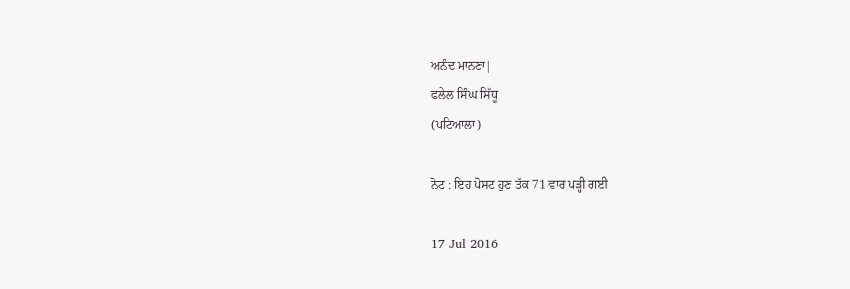ਅਨੰਦ ਮਾਨਣਾ|
ਫਲੇਲ ਸਿੰਘ ਸਿੱਧੂ
(ਪਟਿਆਲਾ)

ਨੋਟ : ਇਹ ਪੋਸਟ ਹੁਣ ਤੱਕ 71 ਵਾਰ ਪੜ੍ਹੀ ਗਈ

17 Jul 2016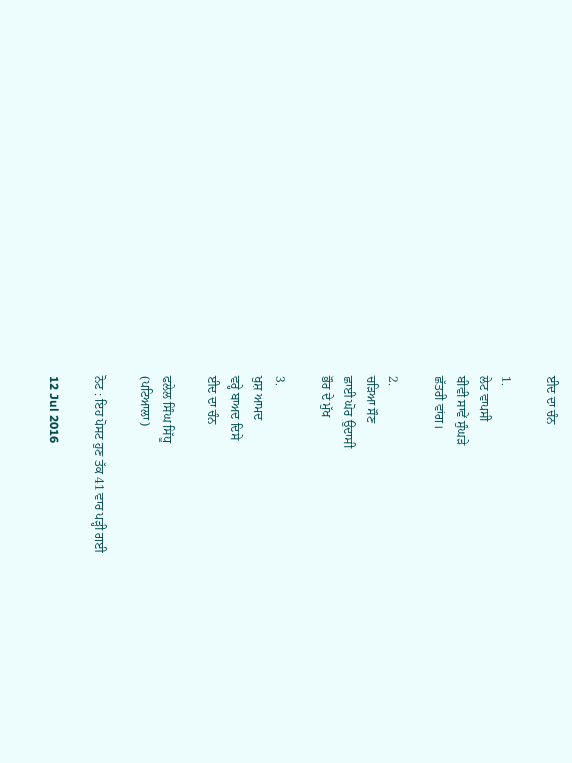ਈਦ ਦਾ ਚੰਨ

1.
ਲੇਟ ਵਾਪਸੀ
ਬੀਵੀ ਸਾਵੇਂ ਸੁੰਘੜੇ
ਛੱਤਰੀ ਵਾਂਗ।

2.
ਚੜਿਆ ਸੌਣ
ਛਾਈ ਘੋਰ ਉਦਾਸੀ
ਭੌਰ ਦੇ ਮੁੱਖ

3.
ਖੁਸ਼ ਆਮਦ
ਵਰ੍ਹੇ ਬਾਅਦ ਦਿਸੇ
ਈਦ ਦਾ ਚੰਨ

ਫਲੇਲ ਸਿੰਘ ਸਿੱਧੂ
(ਪਟਿਆਲਾ)

ਨੋਟ : ਇਹ ਪੋਸਟ ਹੁਣ ਤੱਕ 41 ਵਾਰ ਪੜ੍ਹੀ ਗਈ

12 Jul 2016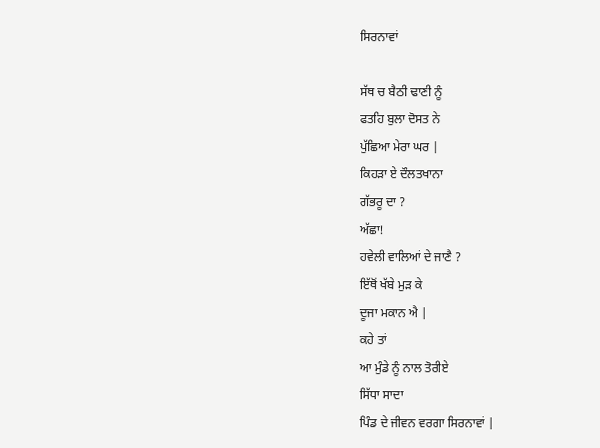ਸਿਰਨਾਵਾਂ

ਸੱਥ ਚ ਬੈਠੀ ਢਾਣੀ ਨੂੰ
ਫਤਹਿ ਬੁਲਾ ਦੋਸਤ ਨੇ
ਪੁੱਛਿਆ ਮੇਰਾ ਘਰ |
ਕਿਹੜਾ ਏ ਦੌਲਤਖਾਨਾ
ਗੱਭਰੂ ਦਾ ?
ਅੱਛਾ!
ਹਵੇਲੀ ਵਾਲਿਆਂ ਦੇ ਜਾਣੈ ?
ਇੱਥੋਂ ਖੱਬੇ ਮੁੜ ਕੇ
ਦੂਜਾ ਮਕਾਨ ਐ |
ਕਹੇ ਤਾਂ
ਆ ਮੁੰਡੇ ਨੂੰ ਨਾਲ ਤੋਰੀਏ
ਸਿੱਧਾ ਸਾਦਾ
ਪਿੰਡ ਦੇ ਜੀਵਨ ਵਰਗਾ ਸਿਰਨਾਵਾਂ |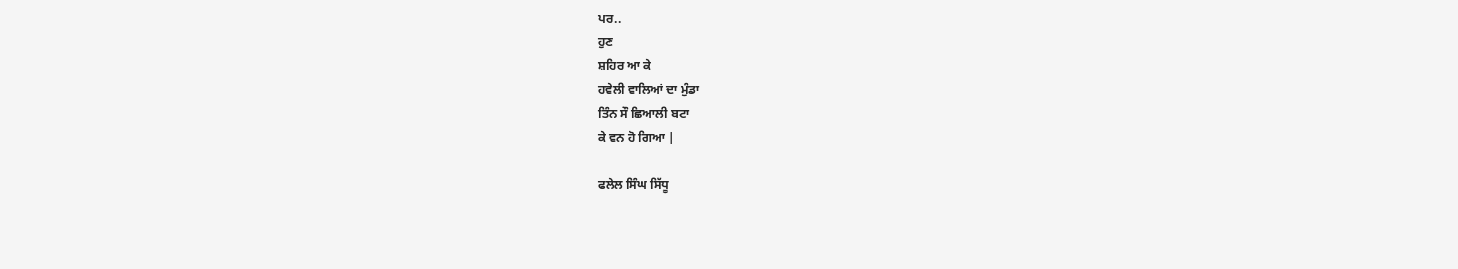ਪਰ..
ਹੁਣ
ਸ਼ਹਿਰ ਆ ਕੇ
ਹਵੇਲੀ ਵਾਲਿਆਂ ਦਾ ਮੁੰਡਾ
ਤਿੰਨ ਸੌ ਛਿਆਲੀ ਬਟਾ
ਕੇ ਵਨ ਹੋ ਗਿਆ |

ਫਲੇਲ ਸਿੰਘ ਸਿੱਧੂ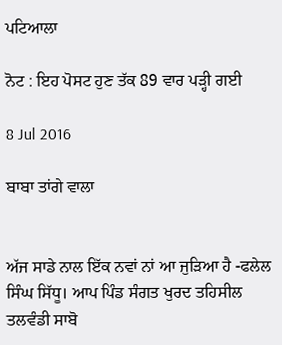ਪਟਿਆਲਾ

ਨੋਟ : ਇਹ ਪੋਸਟ ਹੁਣ ਤੱਕ 89 ਵਾਰ ਪੜ੍ਹੀ ਗਈ

8 Jul 2016

ਬਾਬਾ ਤਾਂਗੇ ਵਾਲਾ


ਅੱਜ ਸਾਡੇ ਨਾਲ ਇੱਕ ਨਵਾਂ ਨਾਂ ਆ ਜੁੜਿਆ ਹੈ -ਫਲੇਲ ਸਿੰਘ ਸਿੱਧੂ। ਆਪ ਪਿੰਡ ਸੰਗਤ ਖੁਰਦ ਤਹਿਸੀਲ ਤਲਵੰਡੀ ਸਾਬੋ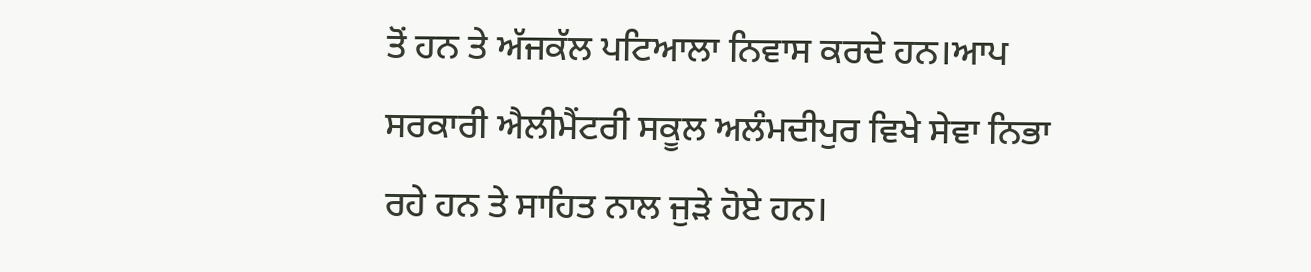ਤੋਂ ਹਨ ਤੇ ਅੱਜਕੱਲ ਪਟਿਆਲਾ ਨਿਵਾਸ ਕਰਦੇ ਹਨ।ਆਪ ਸਰਕਾਰੀ ਐਲੀਮੈਂਟਰੀ ਸਕੂਲ ਅਲੰਮਦੀਪੁਰ ਵਿਖੇ ਸੇਵਾ ਨਿਭਾ ਰਹੇ ਹਨ ਤੇ ਸਾਹਿਤ ਨਾਲ ਜੁੜੇ ਹੋਏ ਹਨ।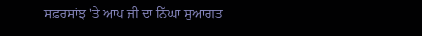ਸਫ਼ਰਸਾਂਝ 'ਤੇ ਆਪ ਜੀ ਦਾ ਨਿੱਘਾ ਸੁਆਗਤ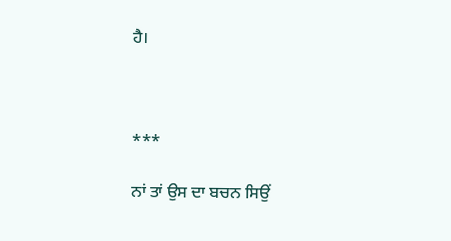ਹੈ।



***

ਨਾਂ ਤਾਂ ਉਸ ਦਾ ਬਚਨ ਸਿਉਂ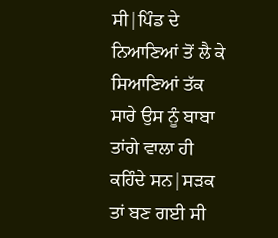ਸੀ|ਪਿੰਡ ਦੇ ਨਿਆਣਿਆਂ ਤੋਂ ਲੈ ਕੇ ਸਿਆਣਿਆਂ ਤੱਕ ਸਾਰੇ ਉਸ ਨੂੰ ਬਾਬਾ ਤਾਂਗੇ ਵਾਲਾ ਹੀ ਕਹਿੰਦੇ ਸਨ|ਸੜਕ ਤਾਂ ਬਣ ਗਈ ਸੀ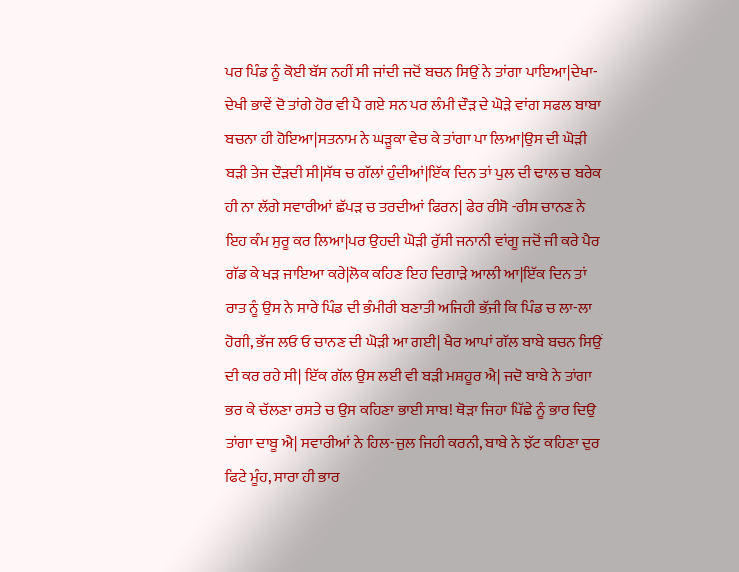ਪਰ ਪਿੰਡ ਨੂੰ ਕੋਈ ਬੱਸ ਨਹੀਂ ਸੀ ਜਾਂਦੀ ਜਦੋਂ ਬਚਨ ਸਿਉਂ ਨੇ ਤਾਂਗਾ ਪਾਇਆ|ਦੇਖਾ-ਦੇਖੀ ਭਾਵੇਂ ਦੋ ਤਾਂਗੇ ਹੋਰ ਵੀ ਪੈ ਗਏ ਸਨ ਪਰ ਲੰਮੀ ਦੌੜ ਦੇ ਘੋੜੇ ਵਾਂਗ ਸਫਲ ਬਾਬਾ ਬਚਨਾ ਹੀ ਹੋਇਆ|ਸਤਨਾਮ ਨੇ ਘੜੂਕਾ ਵੇਚ ਕੇ ਤਾਂਗਾ ਪਾ ਲਿਆ|ਉਸ ਦੀ ਘੋੜੀ ਬੜੀ ਤੇਜ ਦੌੜਦੀ ਸੀ|ਸੱਥ ਚ ਗੱਲਾਂ ਹੁੰਦੀਆਂ|ਇੱਕ ਦਿਨ ਤਾਂ ਪੁਲ ਦੀ ਢਾਲ ਚ ਬਰੇਕ ਹੀ ਨਾ ਲੱਗੇ ਸਵਾਰੀਆਂ ਛੱਪੜ ਚ ਤਰਦੀਆਂ ਫਿਰਨ| ਫੇਰ ਰੀਸੋ -ਰੀਸ ਚਾਨਣ ਨੇ ਇਹ ਕੰਮ ਸੁਰੂ ਕਰ ਲਿਆ|ਪਰ ਉਹਦੀ ਘੋੜੀ ਰੁੱਸੀ ਜਨਾਨੀ ਵਾਂਗੂ ਜਦੋਂ ਜੀ ਕਰੇ ਪੈਰ ਗੱਡ ਕੇ ਖੜ ਜਾਇਆ ਕਰੇ|ਲੋਕ ਕਹਿਣ ਇਹ ਦਿਗਾੜੇ ਆਲੀ ਆ|ਇੱਕ ਦਿਨ ਤਾਂ ਰਾਤ ਨੂੰ ਉਸ ਨੇ ਸਾਰੇ ਪਿੰਡ ਦੀ ਭੰਮੀਰੀ ਬਣਾਤੀ ਅਜਿਹੀ ਭ਼ੱਜੀ ਕਿ ਪਿੰਡ ਚ ਲਾ-ਲਾ ਹੋਗੀ, ਭੱਜ ਲਓ ਓ ਚਾਨਣ ਦੀ ਘੋੜੀ ਆ ਗਈ| ਖੈਰ ਆਪਾਂ ਗੱਲ ਬਾਬੇ ਬਚਨ ਸਿਉਂ ਦੀ ਕਰ ਰਹੇ ਸੀ| ਇੱਕ ਗੱਲ ਉਸ ਲਈ ਵੀ ਬੜੀ ਮਸ਼ਹੂਰ ਐ| ਜਦੋ ਬਾਬੇ ਨੇ ਤਾਂਗਾ ਭਰ ਕੇ ਚੱਲਣਾ ਰਸਤੇ ਚ ਉਸ ਕਹਿਣਾ ਭਾਈ ਸਾਬ! ਥੋੜਾ ਜਿਹਾ ਪਿੱਛੇ ਨੂੰ ਭਾਰ ਦਿਉ ਤਾਂਗਾ ਦਾਬੂ ਐ| ਸਵਾਰੀਆਂ ਨੇ ਹਿਲ-ਜੁਲ ਜਿਹੀ ਕਰਨੀ, ਬਾਬੇ ਨੇ ਝੱਟ ਕਹਿਣਾ ਦੁਰ ਫਿਟੇ ਮੂੰਹ, ਸਾਰਾ ਹੀ ਭਾਰ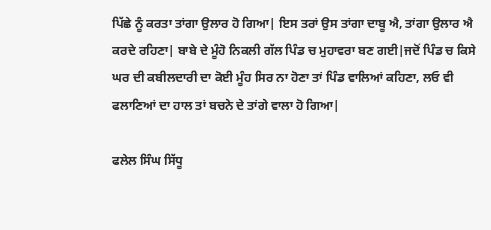ਪਿੱਛੇ ਨੂੰ ਕਰਤਾ ਤਾਂਗਾ ਉਲਾਰ ਹੋ ਗਿਆ| ਇਸ ਤਰਾਂ ਉਸ ਤਾਂਗਾ ਦਾਬੂ ਐ, ਤਾਂਗਾ ਉਲਾਰ ਐ ਕਰਦੇ ਰਹਿਣਾ| ਬਾਬੇ ਦੇ ਮੂੰਹੋ ਨਿਕਲੀ ਗੱਲ ਪਿੰਡ ਚ ਮੁਹਾਵਰਾ ਬਣ ਗਈ|ਜਦੋਂ ਪਿੰਡ ਚ ਕਿਸੇ ਘਰ ਦੀ ਕਬੀਲਦਾਰੀ ਦਾ ਕੋਈ ਮੂੰਹ ਸਿਰ ਨਾ ਹੋਣਾ ਤਾਂ ਪਿੰਡ ਵਾਲਿਆਂ ਕਹਿਣਾ, ਲਓ ਵੀ ਫਲਾਣਿਆਂ ਦਾ ਹਾਲ ਤਾਂ ਬਚਨੇ ਦੇ ਤਾਂਗੇ ਵਾਲਾ ਹੋ ਗਿਆ|

ਫਲੇਲ ਸਿੰਘ ਸਿੱਧੂ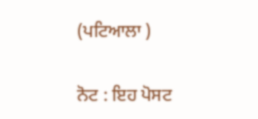(ਪਟਿਆਲਾ )

ਨੋਟ : ਇਹ ਪੋਸਟ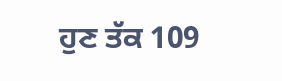ਹੁਣ ਤੱਕ 109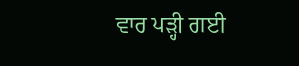ਵਾਰ ਪੜ੍ਹੀ ਗਈ